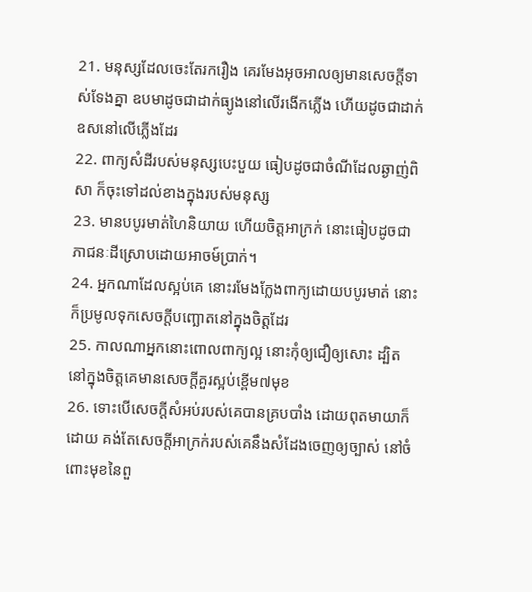21. មនុស្សដែលចេះតែរករឿង គេរមែងអុចអាលឲ្យមានសេចក្តីទាស់ទែងគ្នា ឧបមាដូចជាដាក់ធ្យូងនៅលើរងើកភ្លើង ហើយដូចជាដាក់ឧសនៅលើភ្លើងដែរ
22. ពាក្យសំដីរបស់មនុស្សបេះបួយ ធៀបដូចជាចំណីដែលឆ្ងាញ់ពិសា ក៏ចុះទៅដល់ខាងក្នុងរបស់មនុស្ស
23. មានបបូរមាត់ហៃនិយាយ ហើយចិត្តអាក្រក់ នោះធៀបដូចជាភាជនៈដីស្រោបដោយអាចម៍ប្រាក់។
24. អ្នកណាដែលស្អប់គេ នោះរមែងក្លែងពាក្យដោយបបូរមាត់ នោះក៏ប្រមូលទុកសេចក្តីបញ្ឆោតនៅក្នុងចិត្តដែរ
25. កាលណាអ្នកនោះពោលពាក្យល្អ នោះកុំឲ្យជឿឲ្យសោះ ដ្បិតនៅក្នុងចិត្តគេមានសេចក្តីគួរស្អប់ខ្ពើម៧មុខ
26. ទោះបើសេចក្តីសំអប់របស់គេបានគ្របបាំង ដោយពុតមាយាក៏ដោយ គង់តែសេចក្តីអាក្រក់របស់គេនឹងសំដែងចេញឲ្យច្បាស់ នៅចំពោះមុខនៃពួ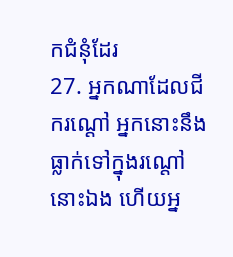កជំនុំដែរ
27. អ្នកណាដែលជីករណ្តៅ អ្នកនោះនឹងធ្លាក់ទៅក្នុងរណ្តៅនោះឯង ហើយអ្ន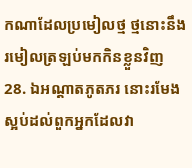កណាដែលប្រមៀលថ្ម ថ្មនោះនឹងរមៀលត្រឡប់មកកិនខ្លួនវិញ
28. ឯអណ្តាតភូតភរ នោះរមែងស្អប់ដល់ពួកអ្នកដែលវា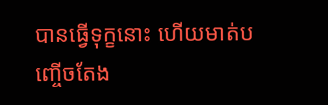បានធ្វើទុក្ខនោះ ហើយមាត់បញ្ចើចតែង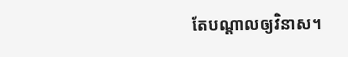តែបណ្តាលឲ្យវិនាស។